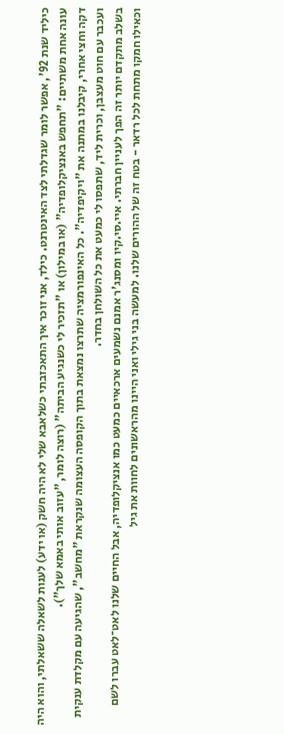כיליד שנת 92', אפשר לומר שגדלתי לצד האינטרנט. כילד, אני זוכר איך התאכזבתי כשלאבא שלי לא היה חשק (או ידע) לענות לשאלה ששאלתי, והוא היה עונה אחת משתיים: "תחפש באנציקלופדיה" (או במילון) או "תזכיר לי כשנגיע הביתה" (רוצה לומר, "עזוב אותי באמא שלך").
דקה וחצי אחרי, קיבלנו במתנה את "ויקיפדיה". כל האינפורמציה שתרצו נמצאת בתוך הקופסה העצומה שנקראת "מחשב", שהגיעה עם מקלדת ענקית ועכבר עם חוט מעצבן, וכרית ליד, שתפסו לי כמעט את כל השולחן בחדר.
בשלב מתקדם יותר זה הפך לעניין חברתי. איי.סי.קיו ומסנג'ר אמנם נשמעים ארכאיים כמעט כמו אנציקלופדיה, אבל החיים שלנו לאט־לאט עברו לשם וכאילו חמקו מתחת לכל רדאר - בטח זה של ההורים שלנו. למעשה בני גילי ואני היינו מהראשונים לחוות את גיל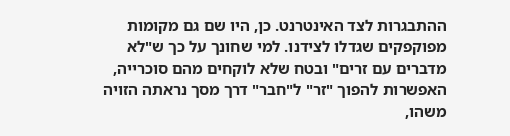ההתבגרות לצד האינטרנט. כן, היו שם גם מקומות מפוקפקים שגדלו לצידנו. למי שחונך על כך ש"לא מדברים עם זרים" ובטח שלא לוקחים מהם סוכרייה, האפשרות להפוך "זר" ל"חבר" דרך מסך נראתה הזויה משהו,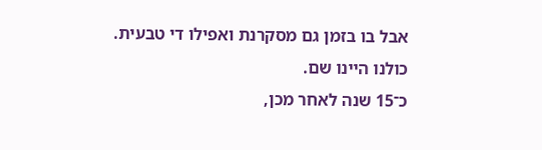אבל בו בזמן גם מסקרנת ואפילו די טבעית. כולנו היינו שם.
כ־15 שנה לאחר מכן,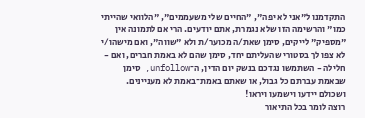התקדמנו ל"אני לא יפה", "החיים שלי משעממים", "הלוואי שהייתי כמו" והרשימה הזו שלא נגמרת, אתם יודעים. הרי אם לתמונה אין "מספיק" לייקים, סימן שאת/ה מכוער/ת ולא "שווה", ואם מישהו/י לא צפו לך בסטורי שהעליתם יחד, סימן שהם לא באמת חברים, ואם - חלילה - השתמשו נגדכם בנשק יום הדין, ה־unfollow, סימן שבאמת עברתם כל גבול, או שאתם באמת־באמת לא מעניינים. ושכולם יידעו וישמעו ויראו!
רוצה לומר בכל התיאור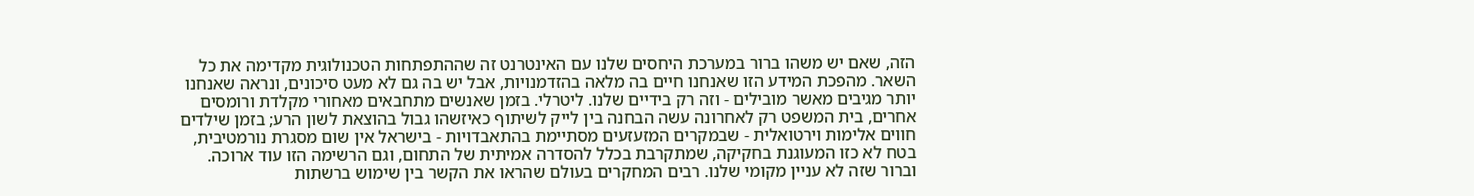הזה, שאם יש משהו ברור במערכת היחסים שלנו עם האינטרנט זה שההתפתחות הטכנולוגית מקדימה את כל השאר. מהפכת המידע הזו שאנחנו חיים בה מלאה בהזדמנויות, אבל יש בה גם לא מעט סיכונים, ונראה שאנחנו יותר מגיבים מאשר מובילים - וזה רק בידיים שלנו. ליטרלי. בזמן שאנשים מתחבאים מאחורי מקלדת ורומסים אחרים, בית המשפט רק לאחרונה עשה הבחנה בין לייק לשיתוף כאיזשהו גבול בהוצאת לשון הרע; בזמן שילדים חווים אלימות וירטואלית - שבמקרים המזעזעים מסתיימת בהתאבדויות - בישראל אין שום מסגרת נורמטיבית, בטח לא כזו המעוגנת בחקיקה, שמתקרבת בכלל להסדרה אמיתית של התחום, וגם הרשימה הזו עוד ארוכה.
וברור שזה לא עניין מקומי שלנו. רבים המחקרים בעולם שהראו את הקשר בין שימוש ברשתות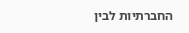החברתיות לבין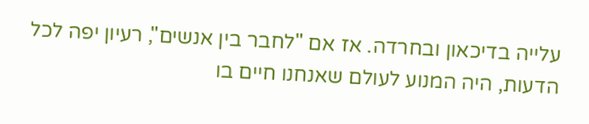עלייה בדיכאון ובחרדה. אז אם "לחבר בין אנשים", רעיון יפה לכל הדעות, היה המנוע לעולם שאנחנו חיים בו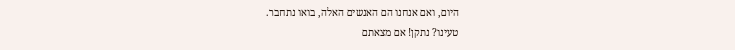היום, ואם אנחנו הם האנשים האלה, בואו נתחבר.
טעינו? נתקן! אם מצאתם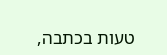טעות בכתבה,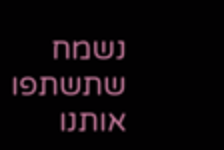נשמח שתשתפו אותנו